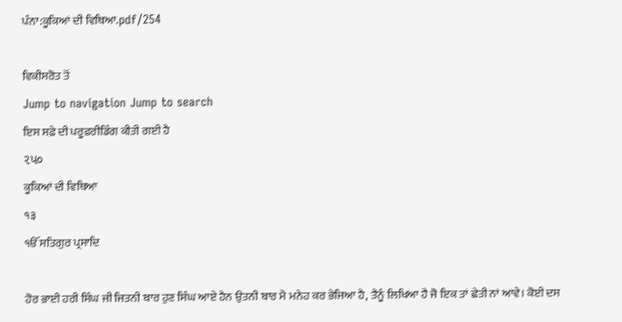ਪੰਨਾ:ਕੂਕਿਆਂ ਦੀ ਵਿਥਿਆ.pdf/254

ਵਿਕੀਸਰੋਤ ਤੋਂ
Jump to navigation Jump to search
ਇਸ ਸਫ਼ੇ ਦੀ ਪਰੂਫ਼ਰੀਡਿੰਗ ਕੀਤੀ ਗਈ ਹੈ
૨પ૦
ਕੂਕਿਆਂ ਦੀ ਵਿਥਿਆ
੧੩
ੴ ਸਤਿਗੁਰ ਪ੍ਰਸਾਦਿ

ਹੋਰ ਭਾਈ ਹਰੀ ਸਿੰਘ ਜੀ ਜਿਤਨੀ ਬਾਰ ਹੁਣ ਸਿੰਘ ਆਏ ਹੈਨ ਉਤਨੀ ਬਾਰ ਮੈ ਮਨੇਹ ਕਰ ਭੇਜਿਆ ਹੈ, ਤੈਨੂੰ ਲਿਖਿਆ ਹੈ ਜੋ ਇਕ ਤਾਂ ਛੇਤੀ ਨਾਂ ਆਵੇ। ਕੋਈ ਦਸ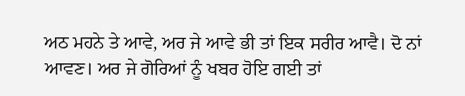ਅਠ ਮਹਨੇ ਤੇ ਆਵੇ, ਅਰ ਜੇ ਆਵੇ ਭੀ ਤਾਂ ਇਕ ਸਰੀਰ ਆਵੈ। ਦੋ ਨਾਂ ਆਵਣ। ਅਰ ਜੇ ਗੋਰਿਆਂ ਨੂੰ ਖਬਰ ਹੋਇ ਗਈ ਤਾਂ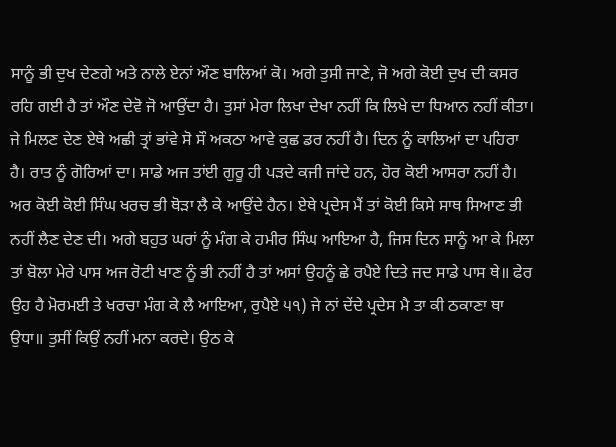ਸਾਨੂੰ ਭੀ ਦੁਖ ਦੇਣਗੇ ਅਤੇ ਨਾਲੇ ਏਨਾਂ ਔਣ ਬਾਲਿਆਂ ਕੋ। ਅਗੇ ਤੁਸੀ ਜਾਣੇ, ਜੋ ਅਗੇ ਕੋਈ ਦੁਖ ਦੀ ਕਸਰ ਰਹਿ ਗਈ ਹੈ ਤਾਂ ਔਣ ਦੇਵੋ ਜੋ ਆਉਂਦਾ ਹੈ। ਤੁਸਾਂ ਮੇਰਾ ਲਿਖਾ ਦੇਖਾ ਨਹੀਂ ਕਿ ਲਿਖੇ ਦਾ ਧਿਆਨ ਨਹੀਂ ਕੀਤਾ। ਜੇ ਮਿਲਣ ਦੇਣ ਏਥੇ ਅਛੀ ਤ੍ਰਾਂ ਭਾਂਵੇ ਸੋ ਸੌ ਅਕਠਾ ਆਵੇ ਕੁਛ ਡਰ ਨਹੀਂ ਹੈ। ਦਿਨ ਨੂੰ ਕਾਲਿਆਂ ਦਾ ਪਹਿਰਾ ਹੈ। ਰਾਤ ਨੂੰ ਗੋਰਿਆਂ ਦਾ। ਸਾਡੇ ਅਜ ਤਾਂਈ ਗੁਰੂ ਹੀ ਪੜਦੇ ਕਜੀ ਜਾਂਦੇ ਹਨ, ਹੋਰ ਕੋਈ ਆਸਰਾ ਨਹੀਂ ਹੈ। ਅਰ ਕੋਈ ਕੋਈ ਸਿੰਘ ਖਰਚ ਭੀ ਥੋੜਾ ਲੈ ਕੇ ਆਉਂਦੇ ਹੈਨ। ਏਥੇ ਪ੍ਰਦੇਸ ਮੈਂ ਤਾਂ ਕੋਈ ਕਿਸੇ ਸਾਥ ਸਿਆਣ ਭੀ ਨਹੀਂ ਲੈਣ ਦੇਣ ਦੀ। ਅਗੇ ਬਹੁਤ ਘਰਾਂ ਨੂੰ ਮੰਗ ਕੇ ਹਮੀਰ ਸਿੰਘ ਆਇਆ ਹੈ, ਜਿਸ ਦਿਨ ਸਾਨੂੰ ਆ ਕੇ ਮਿਲਾ ਤਾਂ ਬੋਲਾ ਮੇਰੇ ਪਾਸ ਅਜ ਰੋਟੀ ਖਾਣ ਨੂੰ ਭੀ ਨਹੀਂ ਹੈ ਤਾਂ ਅਸਾਂ ਉਹਨੂੰ ਛੇ ਰਪੈਏ ਦਿਤੇ ਜਦ ਸਾਡੇ ਪਾਸ ਥੇ॥ ਫੇਰ ਉਹ ਹੈ ਮੋਰਮਈ ਤੇ ਖਰਚਾ ਮੰਗ ਕੇ ਲੈ ਆਇਆ, ਰੁਪੈਏ ੫੧) ਜੇ ਨਾਂ ਦੇਂਦੇ ਪ੍ਰਦੇਸ ਮੈ ਤਾ ਕੀ ਠਕਾਣਾ ਥਾ ਉਧਾ॥ ਤੁਸੀਂ ਕਿਉਂ ਨਹੀਂ ਮਨਾ ਕਰਦੇ। ਉਠ ਕੇ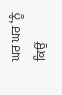ਘਰ ਘਰ ‘ਨੂੰ ਕਿਉਂ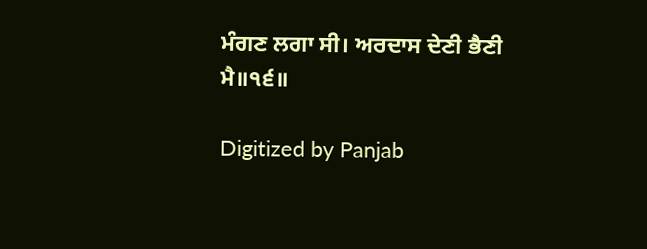ਮੰਗਣ ਲਗਾ ਸੀ। ਅਰਦਾਸ ਦੇਣੀ ਭੈਣੀ ਮੈ॥੧੬॥

Digitized by Panjab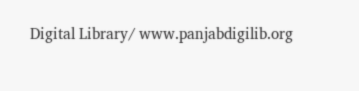Digital Library/ www.panjabdigilib.org